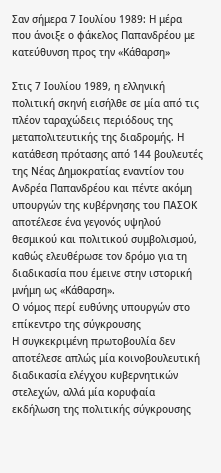Σαν σήμερα 7 Ιουλίου 1989: Η μέρα που άνοιξε ο φάκελος Παπανδρέου με κατεύθυνση προς την «Κάθαρση»

Στις 7 Ιουλίου 1989, η ελληνική πολιτική σκηνή εισήλθε σε μία από τις πλέον ταραχώδεις περιόδους της μεταπολιτευτικής της διαδρομής. Η κατάθεση πρότασης από 144 βουλευτές της Νέας Δημοκρατίας εναντίον του Ανδρέα Παπανδρέου και πέντε ακόμη υπουργών της κυβέρνησης του ΠΑΣΟΚ αποτέλεσε ένα γεγονός υψηλού θεσμικού και πολιτικού συμβολισμού, καθώς ελευθέρωσε τον δρόμο για τη διαδικασία που έμεινε στην ιστορική μνήμη ως «Κάθαρση».
Ο νόμος περί ευθύνης υπουργών στο επίκεντρο της σύγκρουσης
Η συγκεκριμένη πρωτοβουλία δεν αποτέλεσε απλώς μία κοινοβουλευτική διαδικασία ελέγχου κυβερνητικών στελεχών, αλλά μία κορυφαία εκδήλωση της πολιτικής σύγκρουσης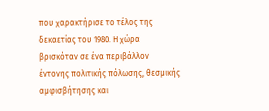που χαρακτήρισε το τέλος της δεκαετίας του 1980. Η χώρα βρισκόταν σε ένα περιβάλλον έντονης πολιτικής πόλωσης, θεσμικής αμφισβήτησης και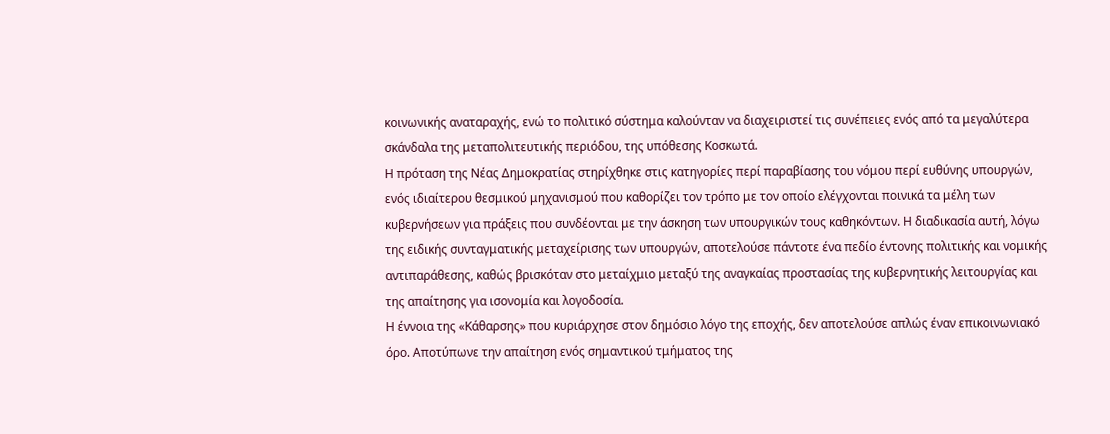κοινωνικής αναταραχής, ενώ το πολιτικό σύστημα καλούνταν να διαχειριστεί τις συνέπειες ενός από τα μεγαλύτερα σκάνδαλα της μεταπολιτευτικής περιόδου, της υπόθεσης Κοσκωτά.
Η πρόταση της Νέας Δημοκρατίας στηρίχθηκε στις κατηγορίες περί παραβίασης του νόμου περί ευθύνης υπουργών, ενός ιδιαίτερου θεσμικού μηχανισμού που καθορίζει τον τρόπο με τον οποίο ελέγχονται ποινικά τα μέλη των κυβερνήσεων για πράξεις που συνδέονται με την άσκηση των υπουργικών τους καθηκόντων. Η διαδικασία αυτή, λόγω της ειδικής συνταγματικής μεταχείρισης των υπουργών, αποτελούσε πάντοτε ένα πεδίο έντονης πολιτικής και νομικής αντιπαράθεσης, καθώς βρισκόταν στο μεταίχμιο μεταξύ της αναγκαίας προστασίας της κυβερνητικής λειτουργίας και της απαίτησης για ισονομία και λογοδοσία.
Η έννοια της «Κάθαρσης» που κυριάρχησε στον δημόσιο λόγο της εποχής, δεν αποτελούσε απλώς έναν επικοινωνιακό όρο. Αποτύπωνε την απαίτηση ενός σημαντικού τμήματος της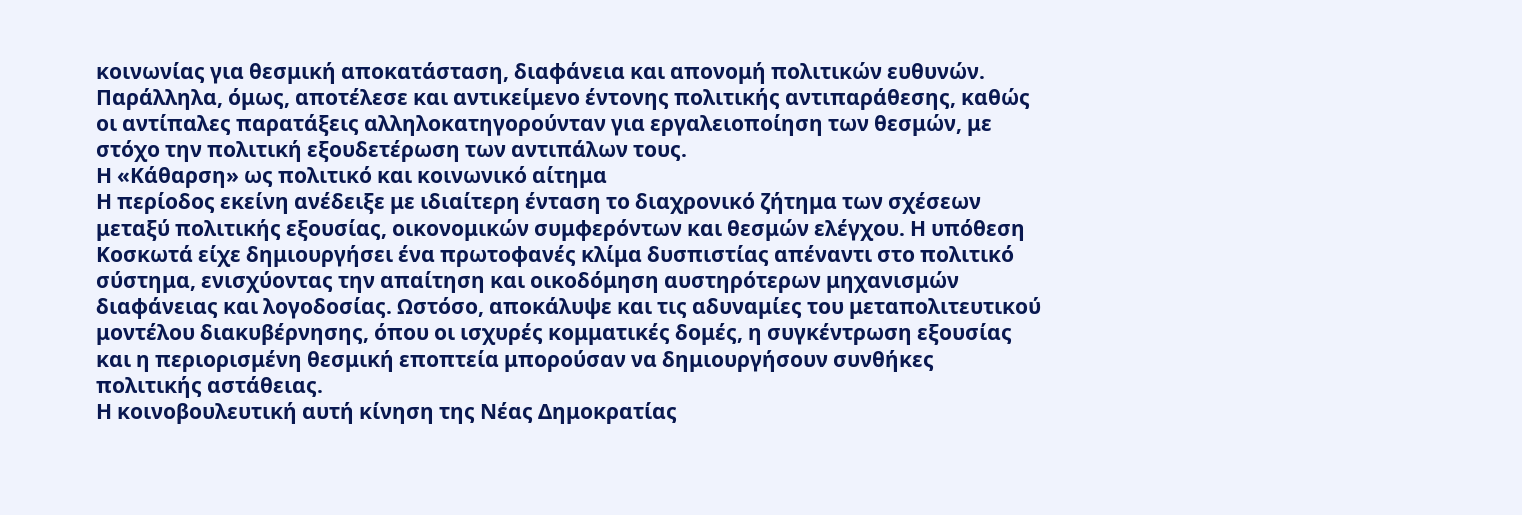κοινωνίας για θεσμική αποκατάσταση, διαφάνεια και απονομή πολιτικών ευθυνών. Παράλληλα, όμως, αποτέλεσε και αντικείμενο έντονης πολιτικής αντιπαράθεσης, καθώς οι αντίπαλες παρατάξεις αλληλοκατηγορούνταν για εργαλειοποίηση των θεσμών, με στόχο την πολιτική εξουδετέρωση των αντιπάλων τους.
Η «Κάθαρση» ως πολιτικό και κοινωνικό αίτημα
Η περίοδος εκείνη ανέδειξε με ιδιαίτερη ένταση το διαχρονικό ζήτημα των σχέσεων μεταξύ πολιτικής εξουσίας, οικονομικών συμφερόντων και θεσμών ελέγχου. Η υπόθεση Κοσκωτά είχε δημιουργήσει ένα πρωτοφανές κλίμα δυσπιστίας απέναντι στο πολιτικό σύστημα, ενισχύοντας την απαίτηση και οικοδόμηση αυστηρότερων μηχανισμών διαφάνειας και λογοδοσίας. Ωστόσο, αποκάλυψε και τις αδυναμίες του μεταπολιτευτικού μοντέλου διακυβέρνησης, όπου οι ισχυρές κομματικές δομές, η συγκέντρωση εξουσίας και η περιορισμένη θεσμική εποπτεία μπορούσαν να δημιουργήσουν συνθήκες πολιτικής αστάθειας.
Η κοινοβουλευτική αυτή κίνηση της Νέας Δημοκρατίας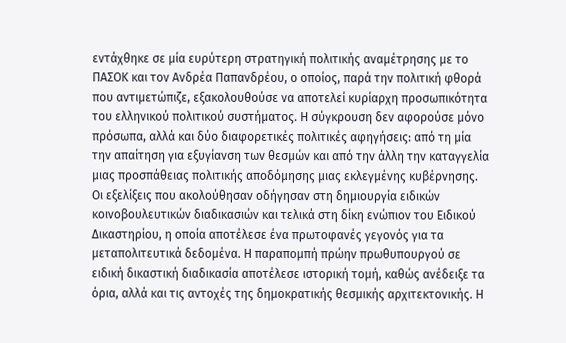εντάχθηκε σε μία ευρύτερη στρατηγική πολιτικής αναμέτρησης με το ΠΑΣΟΚ και τον Ανδρέα Παπανδρέου, ο οποίος, παρά την πολιτική φθορά που αντιμετώπιζε, εξακολουθούσε να αποτελεί κυρίαρχη προσωπικότητα του ελληνικού πολιτικού συστήματος. Η σύγκρουση δεν αφορούσε μόνο πρόσωπα, αλλά και δύο διαφορετικές πολιτικές αφηγήσεις: από τη μία την απαίτηση για εξυγίανση των θεσμών και από την άλλη την καταγγελία μιας προσπάθειας πολιτικής αποδόμησης μιας εκλεγμένης κυβέρνησης.
Οι εξελίξεις που ακολούθησαν οδήγησαν στη δημιουργία ειδικών κοινοβουλευτικών διαδικασιών και τελικά στη δίκη ενώπιον του Ειδικού Δικαστηρίου, η οποία αποτέλεσε ένα πρωτοφανές γεγονός για τα μεταπολιτευτικά δεδομένα. Η παραπομπή πρώην πρωθυπουργού σε ειδική δικαστική διαδικασία αποτέλεσε ιστορική τομή, καθώς ανέδειξε τα όρια, αλλά και τις αντοχές της δημοκρατικής θεσμικής αρχιτεκτονικής. Η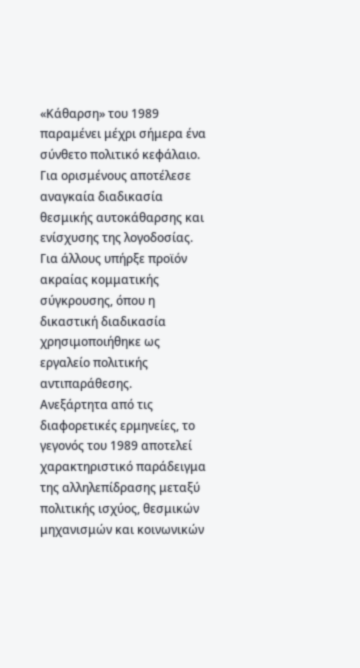«Κάθαρση» του 1989 παραμένει μέχρι σήμερα ένα σύνθετο πολιτικό κεφάλαιο. Για ορισμένους αποτέλεσε αναγκαία διαδικασία θεσμικής αυτοκάθαρσης και ενίσχυσης της λογοδοσίας. Για άλλους υπήρξε προϊόν ακραίας κομματικής σύγκρουσης, όπου η δικαστική διαδικασία χρησιμοποιήθηκε ως εργαλείο πολιτικής αντιπαράθεσης.
Ανεξάρτητα από τις διαφορετικές ερμηνείες, το γεγονός του 1989 αποτελεί χαρακτηριστικό παράδειγμα της αλληλεπίδρασης μεταξύ πολιτικής ισχύος, θεσμικών μηχανισμών και κοινωνικών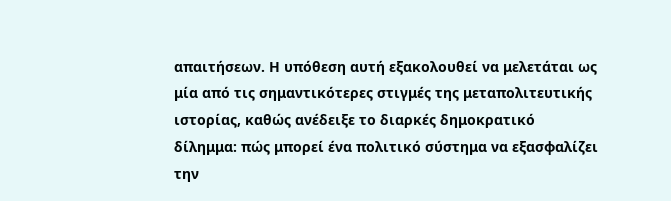απαιτήσεων. Η υπόθεση αυτή εξακολουθεί να μελετάται ως μία από τις σημαντικότερες στιγμές της μεταπολιτευτικής ιστορίας, καθώς ανέδειξε το διαρκές δημοκρατικό δίλημμα: πώς μπορεί ένα πολιτικό σύστημα να εξασφαλίζει την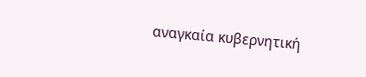αναγκαία κυβερνητική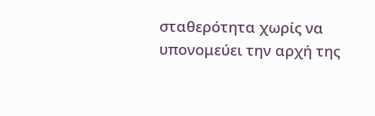σταθερότητα χωρίς να υπονομεύει την αρχή της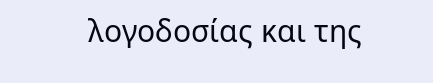λογοδοσίας και της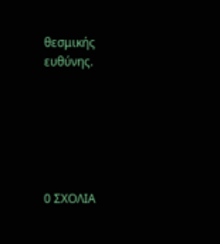θεσμικής ευθύνης.






0 ΣΧΟΛΙΑ